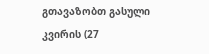გთავაზობთ გასული კვირის (27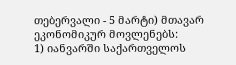თებერვალი - 5 მარტი) მთავარ ეკონომიკურ მოვლენებს:
1) იანვარში საქართველოს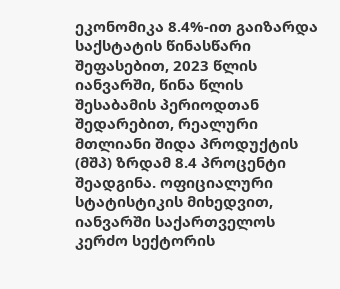ეკონომიკა 8.4%-ით გაიზარდა
საქსტატის წინასწარი შეფასებით, 2023 წლის იანვარში, წინა წლის შესაბამის პერიოდთან შედარებით, რეალური მთლიანი შიდა პროდუქტის (მშპ) ზრდამ 8.4 პროცენტი შეადგინა. ოფიციალური სტატისტიკის მიხედვით, იანვარში საქართველოს კერძო სექტორის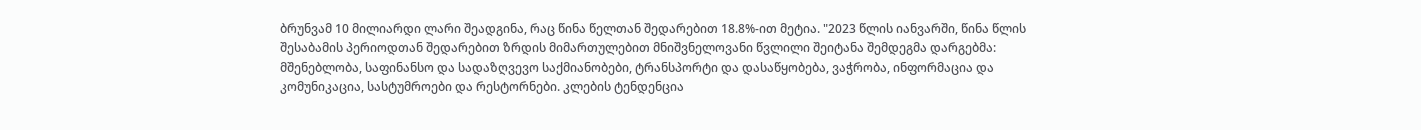ბრუნვამ 10 მილიარდი ლარი შეადგინა, რაც წინა წელთან შედარებით 18.8%-ით მეტია. "2023 წლის იანვარში, წინა წლის შესაბამის პერიოდთან შედარებით ზრდის მიმართულებით მნიშვნელოვანი წვლილი შეიტანა შემდეგმა დარგებმა: მშენებლობა, საფინანსო და სადაზღვევო საქმიანობები, ტრანსპორტი და დასაწყობება, ვაჭრობა, ინფორმაცია და კომუნიკაცია, სასტუმროები და რესტორნები. კლების ტენდენცია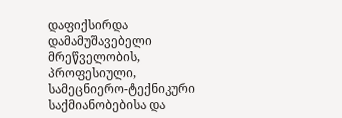დაფიქსირდა დამამუშავებელი მრეწველობის, პროფესიული, სამეცნიერო-ტექნიკური საქმიანობებისა და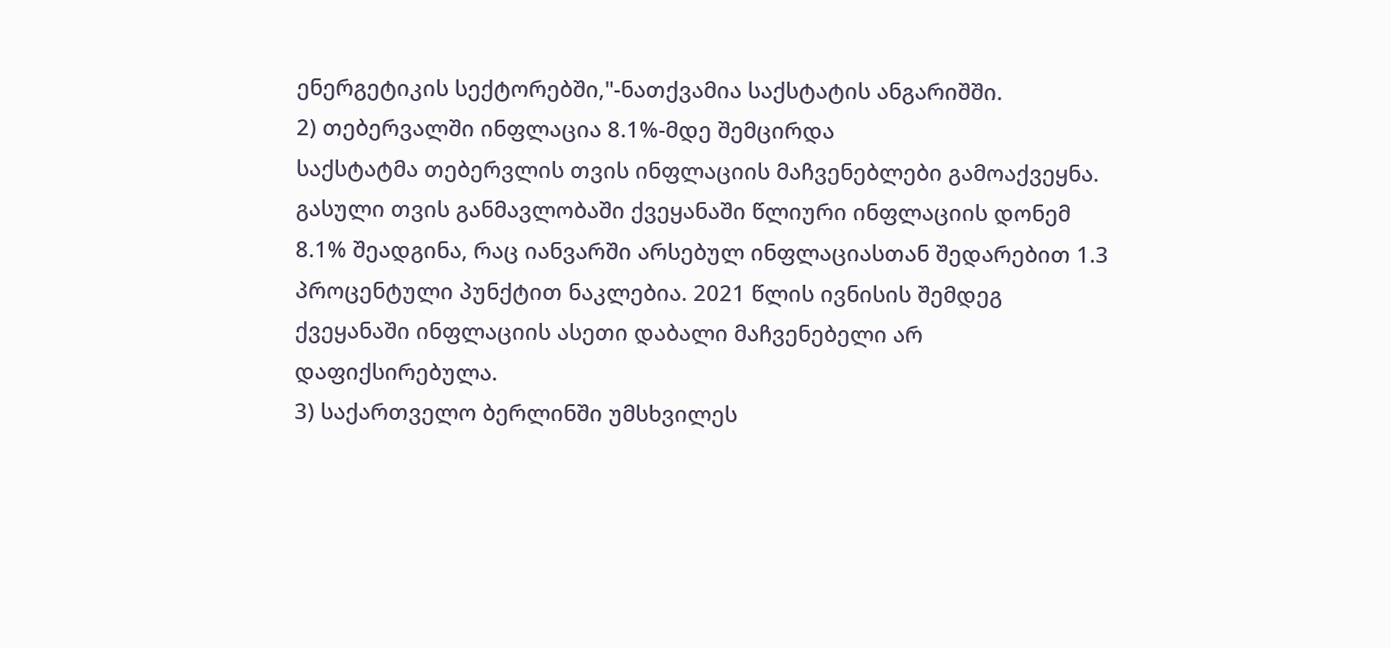ენერგეტიკის სექტორებში,"-ნათქვამია საქსტატის ანგარიშში.
2) თებერვალში ინფლაცია 8.1%-მდე შემცირდა
საქსტატმა თებერვლის თვის ინფლაციის მაჩვენებლები გამოაქვეყნა. გასული თვის განმავლობაში ქვეყანაში წლიური ინფლაციის დონემ 8.1% შეადგინა, რაც იანვარში არსებულ ინფლაციასთან შედარებით 1.3 პროცენტული პუნქტით ნაკლებია. 2021 წლის ივნისის შემდეგ ქვეყანაში ინფლაციის ასეთი დაბალი მაჩვენებელი არ დაფიქსირებულა.
3) საქართველო ბერლინში უმსხვილეს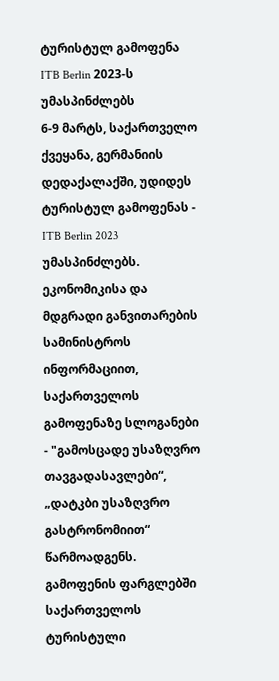ტურისტულ გამოფენა ITB Berlin 2023-ს უმასპინძლებს
6-9 მარტს, საქართველო ქვეყანა, გერმანიის დედაქალაქში, უდიდეს ტურისტულ გამოფენას - ITB Berlin 2023 უმასპინძლებს. ეკონომიკისა და მდგრადი განვითარების სამინისტროს ინფორმაციით, საქართველოს გამოფენაზე სლოგანები - "გამოსცადე უსაზღვრო თავგადასავლები“, „დატკბი უსაზღვრო გასტრონომიით“ წარმოადგენს. გამოფენის ფარგლებში საქართველოს ტურისტული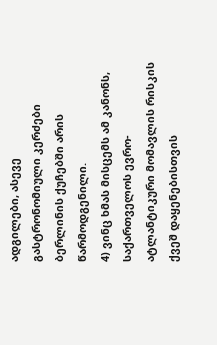ადგილები, ასევე გასტრონომიული კერძები ბერლინის ქუჩებში არის წარმოდგენილი.
4) ვინც ხმას მისცემს ამ კანონს, საქართველოს ევრო-ატლანტიკური მომავლის რისკის ქვეშ დაყენებისთვის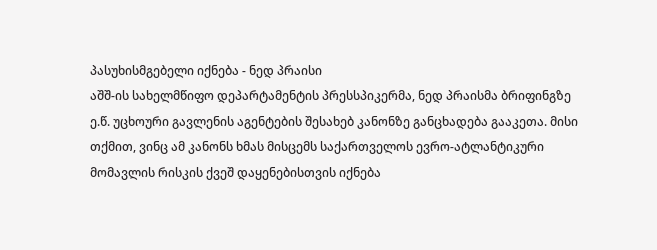პასუხისმგებელი იქნება - ნედ პრაისი
აშშ-ის სახელმწიფო დეპარტამენტის პრესსპიკერმა, ნედ პრაისმა ბრიფინგზე ე.წ. უცხოური გავლენის აგენტების შესახებ კანონზე განცხადება გააკეთა. მისი თქმით, ვინც ამ კანონს ხმას მისცემს საქართველოს ევრო-ატლანტიკური მომავლის რისკის ქვეშ დაყენებისთვის იქნება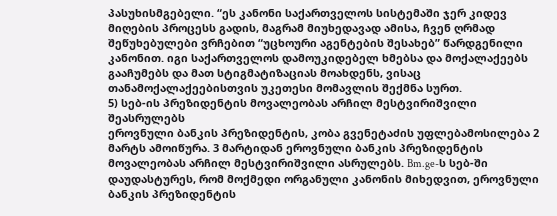პასუხისმგებელი. “ეს კანონი საქართველოს სისტემაში ჯერ კიდევ მიღების პროცესს გადის, მაგრამ მიუხედავად ამისა, ჩვენ ღრმად შეწუხებულები ვრჩებით “უცხოური აგენტების შესახებ” წარდგენილი კანონით. იგი საქართველოს დამოუკიდებელ ხმებსა და მოქალაქეებს გააჩუმებს და მათ სტიგმატიზაციას მოახდენს, ვისაც თანამოქალაქეებისთვის უკეთესი მომავლის შექმნა სურთ.
5) სებ-ის პრეზიდენტის მოვალეობას არჩილ მესტვირიშვილი შეასრულებს
ეროვნული ბანკის პრეზიდენტის, კობა გვენეტაძის უფლებამოსილება 2 მარტს ამოიწურა. 3 მარტიდან ეროვნული ბანკის პრეზიდენტის მოვალეობას არჩილ მესტვირიშვილი ასრულებს. Bm.ge-ს სებ-ში დაუდასტურეს, რომ მოქმედი ორგანული კანონის მიხედვით, ეროვნული ბანკის პრეზიდენტის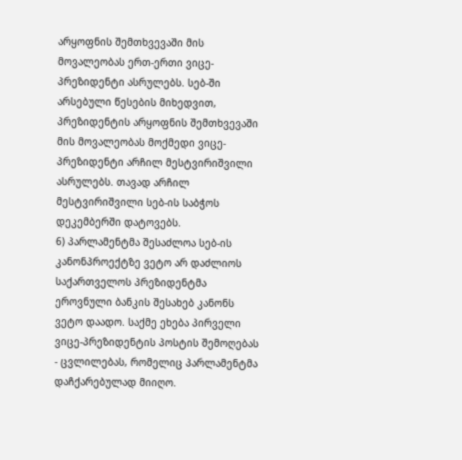არყოფნის შემთხვევაში მის მოვალეობას ერთ-ერთი ვიცე-პრეზიდენტი ასრულებს. სებ-ში არსებული წესების მიხედვით, პრეზიდენტის არყოფნის შემთხვევაში მის მოვალეობას მოქმედი ვიცე-პრეზიდენტი არჩილ მესტვირიშვილი ასრულებს. თავად არჩილ მესტვირიშვილი სებ-ის საბჭოს დეკემბერში დატოვებს.
6) პარლამენტმა შესაძლოა სებ-ის კანონპროექტზე ვეტო არ დაძლიოს
საქართველოს პრეზიდენტმა ეროვნული ბანკის შესახებ კანონს ვეტო დაადო. საქმე ეხება პირველი ვიცე-პრეზიდენტის პოსტის შემოღებას - ცვლილებას, რომელიც პარლამენტმა დაჩქარებულად მიიღო.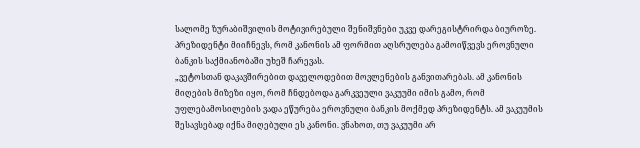სალომე ზურაბიშვილის მოტივირებული შენიშვნები უკვე დარეგისტრირდა ბიუროზე. პრეზიდენტი მიიჩნევს, რომ კანონის ამ ფორმით აღსრულება გამოიწვევს ეროვნული ბანკის საქმიანობაში უხეშ ჩარევას.
„ვეტოსთან დაკავშირებით დაველოდებით მოვლენების განვითარებას. ამ კანონის მიღების მიზეზი იყო, რომ ჩნდებოდა გარკვეული ვაკუუმი იმის გამო, რომ უფლებამოსილების ვადა ეწურება ეროვნული ბანკის მოქმედ პრეზიდენტს. ამ ვაკუუმის შესავსებად იქნა მიღებული ეს კანონი. ვნახოთ, თუ ვაკუუმი არ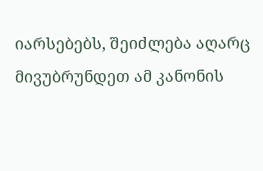იარსებებს, შეიძლება აღარც მივუბრუნდეთ ამ კანონის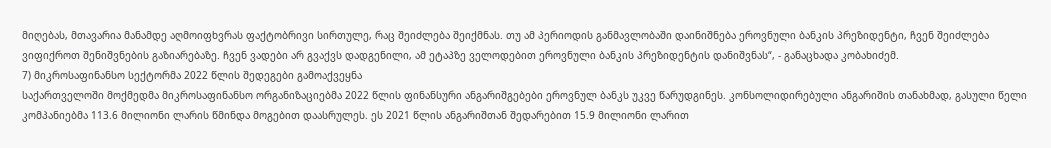მიღებას, მთავარია მანამდე აღმოიფხვრას ფაქტობრივი სირთულე, რაც შეიძლება შეიქმნას. თუ ამ პერიოდის განმავლობაში დაინიშნება ეროვნული ბანკის პრეზიდენტი, ჩვენ შეიძლება ვიფიქროთ შენიშვნების გაზიარებაზე. ჩვენ ვადები არ გვაქვს დადგენილი, ამ ეტაპზე ველოდებით ეროვნული ბანკის პრეზიდენტის დანიშვნას“, - განაცხადა კობახიძემ.
7) მიკროსაფინანსო სექტორმა 2022 წლის შედეგები გამოაქვეყნა
საქართველოში მოქმედმა მიკროსაფინანსო ორგანიზაციებმა 2022 წლის ფინანსური ანგარიშგებები ეროვნულ ბანკს უკვე წარუდგინეს. კონსოლიდირებული ანგარიშის თანახმად, გასული წელი კომპანიებმა 113.6 მილიონი ლარის წმინდა მოგებით დაასრულეს. ეს 2021 წლის ანგარიშთან შედარებით 15.9 მილიონი ლარით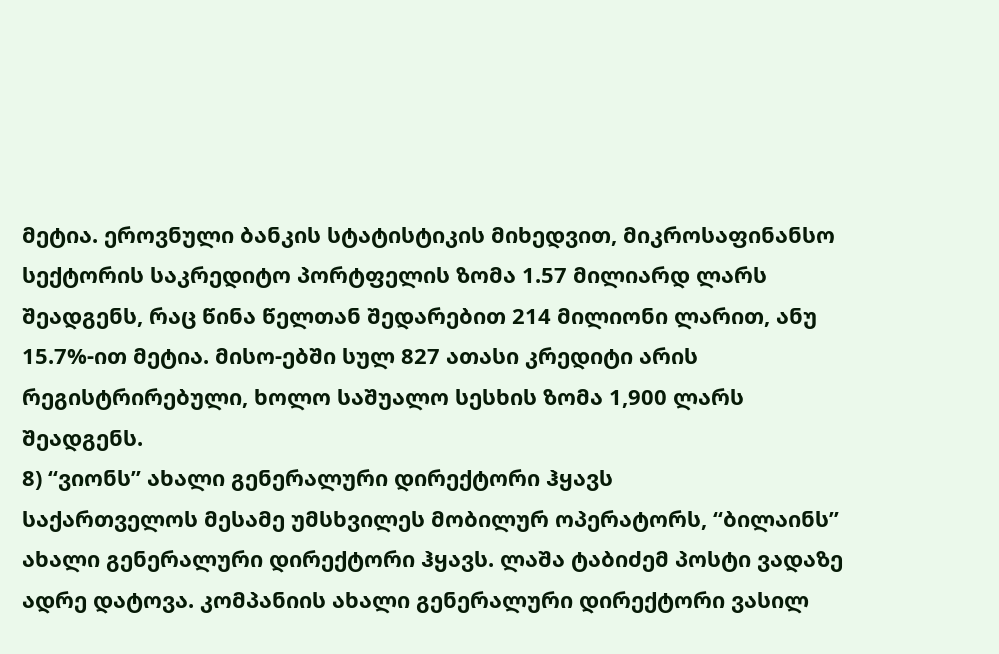მეტია. ეროვნული ბანკის სტატისტიკის მიხედვით, მიკროსაფინანსო სექტორის საკრედიტო პორტფელის ზომა 1.57 მილიარდ ლარს შეადგენს, რაც წინა წელთან შედარებით 214 მილიონი ლარით, ანუ 15.7%-ით მეტია. მისო-ებში სულ 827 ათასი კრედიტი არის რეგისტრირებული, ხოლო საშუალო სესხის ზომა 1,900 ლარს შეადგენს.
8) “ვიონს” ახალი გენერალური დირექტორი ჰყავს
საქართველოს მესამე უმსხვილეს მობილურ ოპერატორს, “ბილაინს” ახალი გენერალური დირექტორი ჰყავს. ლაშა ტაბიძემ პოსტი ვადაზე ადრე დატოვა. კომპანიის ახალი გენერალური დირექტორი ვასილ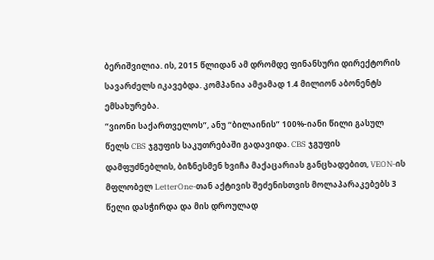ბერიშვილია. ის, 2015 წლიდან ამ დრომდე ფინანსური დირექტორის სავარძელს იკავებდა. კომპანია ამჟამად 1.4 მილიონ აბონენტს ემსახურება.
“ვიონი საქართველოს”, ანუ “ბილაინის” 100%-იანი წილი გასულ წელს CBS ჯგუფის საკუთრებაში გადავიდა. CBS ჯგუფის დამფუძნებლის, ბიზნესმენ ხვიჩა მაქაცარიას განცხადებით, VEON-ის მფლობელ LetterOne-თან აქტივის შეძენისთვის მოლაპარაკებებს 3 წელი დასჭირდა და მის დროულად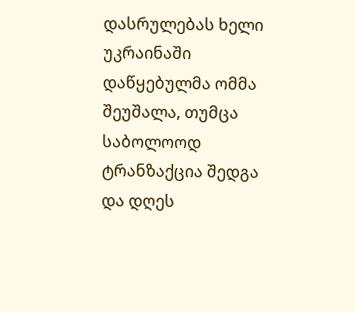დასრულებას ხელი უკრაინაში დაწყებულმა ომმა შეუშალა, თუმცა საბოლოოდ ტრანზაქცია შედგა და დღეს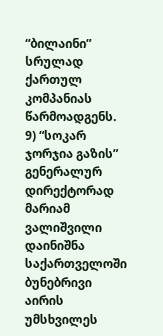“ბილაინი” სრულად ქართულ კომპანიას წარმოადგენს.
9) “სოკარ ჯორჯია გაზის” გენერალურ დირექტორად მარიამ ვალიშვილი დაინიშნა
საქართველოში ბუნებრივი აირის უმსხვილეს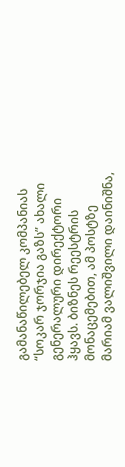გამანაწილებელ კომპანიას “სოკარ ჯორჯია გაზს” ახალი გენერალური დირექტორი ჰყავს. ბიზნეს რეესტრის მონაცემებით, ამ პოსტზე მარიამ ვალიშვილი დაინიშნა,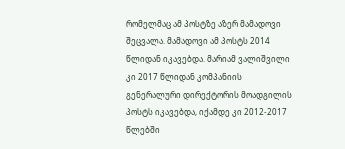რომელმაც ამ პოსტზე აზერ მამადოვი შეცვალა. მამადოვი ამ პოსტს 2014 წლიდან იკავებდა. მარიამ ვალიშვილი კი 2017 წლიდან კომპანიის გენერალური დირექტორის მოადგილის პოსტს იკავებდა, იქამდე კი 2012-2017 წლებში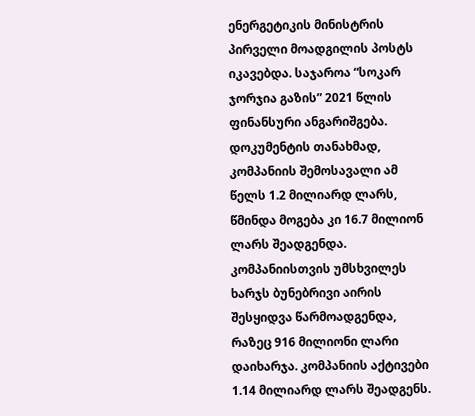ენერგეტიკის მინისტრის პირველი მოადგილის პოსტს იკავებდა. საჯაროა “სოკარ ჯორჯია გაზის” 2021 წლის ფინანსური ანგარიშგება. დოკუმენტის თანახმად, კომპანიის შემოსავალი ამ წელს 1.2 მილიარდ ლარს, წმინდა მოგება კი 16.7 მილიონ ლარს შეადგენდა. კომპანიისთვის უმსხვილეს ხარჯს ბუნებრივი აირის შესყიდვა წარმოადგენდა, რაზეც 916 მილიონი ლარი დაიხარჯა. კომპანიის აქტივები 1.14 მილიარდ ლარს შეადგენს.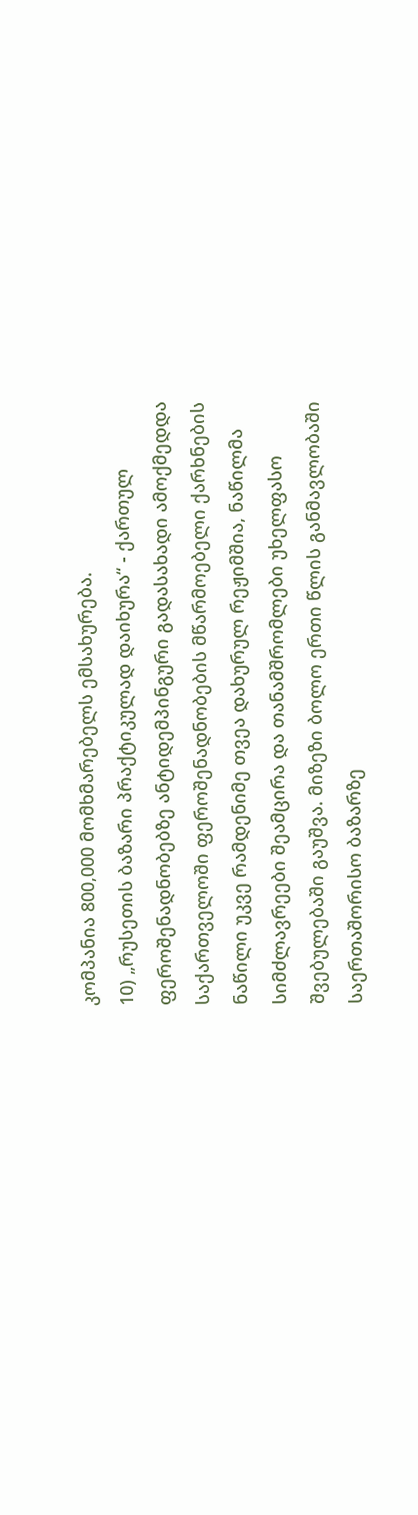კომპანია 800,000 მომხმარებელს ემსახურება.
10) „რუსეთის ბაზარი პრაქტიკულად დაიხურა“ - ქართულ ფეროშენადნობებზე ანტიდემპინგური გადასახადი ამოქმედდა
საქართველოში ფეროშენადნობების მწარმოებელი ქარხნების ნაწილი უკვე რამდენიმე თვეა დახურულ რეჟიმშია, ნაწილმა სიმძლავრეები შეამცირა და თანამშრომლები უხელფასო შვებულებაში გაუშვა. მიზეზი ბოლო ერთი წლის განმავლობაში საერთაშორისო ბაზარზე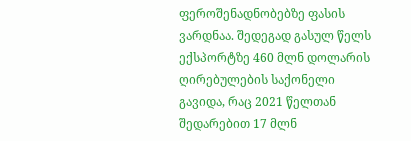ფეროშენადნობებზე ფასის ვარდნაა. შედეგად გასულ წელს ექსპორტზე 460 მლნ დოლარის ღირებულების საქონელი გავიდა, რაც 2021 წელთან შედარებით 17 მლნ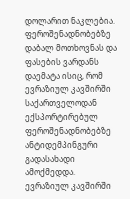დოლარით ნაკლებია. ფეროშენადნობებზე დაბალ მოთხოვნას და ფასების ვარდანს დაემატა ისიც, რომ ევრაზიულ კავშირში საქართველოდან ექსპორტირებულ ფეროშენადნობებზე ანტიდემპინგური გადასახადი ამოქმედდა. ევრაზიულ კავშირში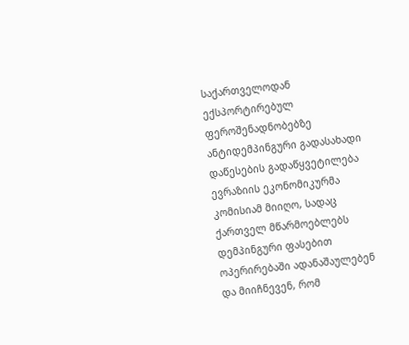საქართველოდან ექსპორტირებულ ფეროშენადნობებზე ანტიდემპინგური გადასახადი დაწესების გადაწყვეტილება ევრაზიის ეკონომიკურმა კომისიამ მიიღო, სადაც ქართველ მწარმოებლებს დემპინგური ფასებით ოპერირებაში ადანაშაულებენ და მიიჩნევენ, რომ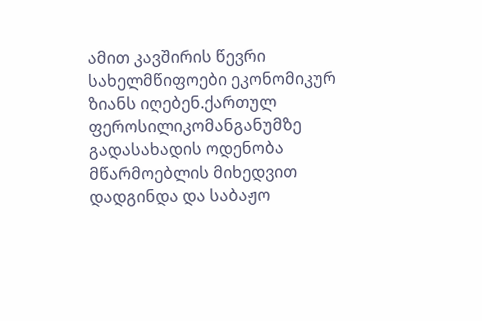ამით კავშირის წევრი სახელმწიფოები ეკონომიკურ ზიანს იღებენ.ქართულ ფეროსილიკომანგანუმზე გადასახადის ოდენობა მწარმოებლის მიხედვით დადგინდა და საბაჟო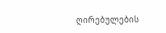ღირებულების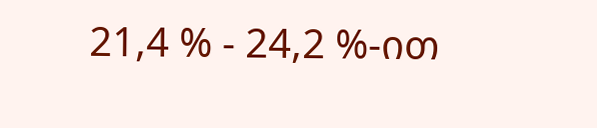21,4 % - 24,2 %-ით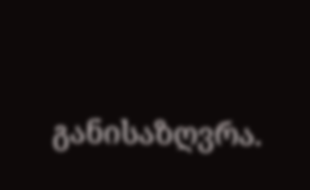განისაზღვრა.